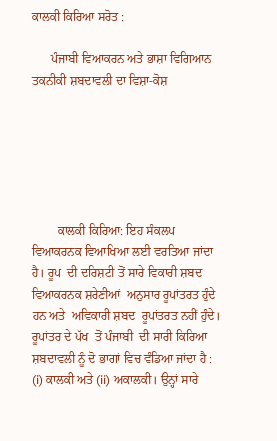ਕਾਲਕੀ ਕਿਰਿਆ ਸਰੋਤ :

      ਪੰਜਾਬੀ ਵਿਆਕਰਨ ਅਤੇ ਭਾਸ਼ਾ ਵਿਗਿਆਨ ਤਕਨੀਕੀ ਸ਼ਬਦਾਵਲੀ ਦਾ ਵਿਸ਼ਾ-ਕੋਸ਼






        ਕਾਲਕੀ ਕਿਰਿਆ: ਇਹ ਸੰਕਲਪ  ਵਿਆਕਰਨਕ ਵਿਆਖਿਆ ਲਈ ਵਰਤਿਆ ਜਾਂਦਾ ਹੈ। ਰੂਪ  ਦੀ ਦਰਿਸ਼ਟੀ ਤੋਂ ਸਾਰੇ ਵਿਕਾਰੀ ਸ਼ਬਦ  ਵਿਆਕਰਨਕ ਸ਼ਰੇਣੀਆਂ  ਅਨੁਸਾਰ ਰੂਪਾਂਤਰਤ ਹੁੰਦੇ ਹਨ ਅਤੇ  ਅਵਿਕਾਰੀ ਸ਼ਬਦ  ਰੂਪਾਂਤਰਤ ਨਹੀਂ ਹੁੰਦੇ। ਰੂਪਾਂਤਰ ਦੇ ਪੱਖ  ਤੋਂ ਪੰਜਾਬੀ  ਦੀ ਸਾਰੀ ਕਿਰਿਆ  ਸ਼ਬਦਾਵਲੀ ਨੂੰ ਦੋ ਭਾਗਾਂ ਵਿਚ ਵੰਡਿਆ ਜਾਂਦਾ ਹੈ : (i) ਕਾਲਕੀ ਅਤੇ (ii) ਅਕਾਲਕੀ। ਉਨ੍ਹਾਂ ਸਾਰੇ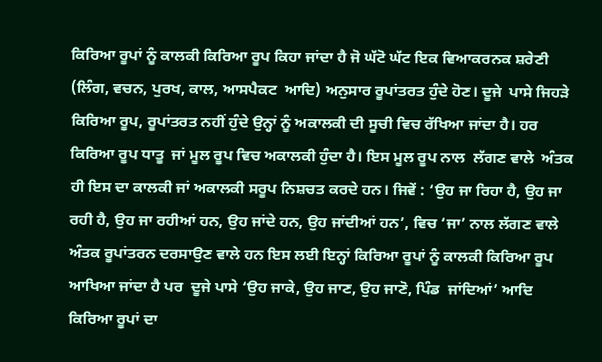ਕਿਰਿਆ ਰੂਪਾਂ ਨੂੰ ਕਾਲਕੀ ਕਿਰਿਆ ਰੂਪ ਕਿਹਾ ਜਾਂਦਾ ਹੈ ਜੋ ਘੱਟੋ ਘੱਟ ਇਕ ਵਿਆਕਰਨਕ ਸ਼ਰੇਣੀ  (ਲਿੰਗ, ਵਚਨ, ਪੁਰਖ, ਕਾਲ, ਆਸਪੈਕਟ  ਆਦਿ) ਅਨੁਸਾਰ ਰੂਪਾਂਤਰਤ ਹੁੰਦੇ ਹੋਣ। ਦੂਜੇ  ਪਾਸੇ ਜਿਹੜੇ ਕਿਰਿਆ ਰੂਪ, ਰੂਪਾਂਤਰਤ ਨਹੀਂ ਹੁੰਦੇ ਉਨ੍ਹਾਂ ਨੂੰ ਅਕਾਲਕੀ ਦੀ ਸੂਚੀ ਵਿਚ ਰੱਖਿਆ ਜਾਂਦਾ ਹੈ। ਹਰ ਕਿਰਿਆ ਰੂਪ ਧਾਤੂ  ਜਾਂ ਮੂਲ ਰੂਪ ਵਿਚ ਅਕਾਲਕੀ ਹੁੰਦਾ ਹੈ। ਇਸ ਮੂਲ ਰੂਪ ਨਾਲ  ਲੱਗਣ ਵਾਲੇ  ਅੰਤਕ ਹੀ ਇਸ ਦਾ ਕਾਲਕੀ ਜਾਂ ਅਕਾਲਕੀ ਸਰੂਪ ਨਿਸ਼ਚਤ ਕਰਦੇ ਹਨ। ਜਿਵੇਂ : ‘ਉਹ ਜਾ ਰਿਹਾ ਹੈ, ਉਹ ਜਾ ਰਹੀ ਹੈ, ਉਹ ਜਾ ਰਹੀਆਂ ਹਨ, ਉਹ ਜਾਂਦੇ ਹਨ, ਉਹ ਜਾਂਦੀਆਂ ਹਨ’, ਵਿਚ ‘ਜਾ’ ਨਾਲ ਲੱਗਣ ਵਾਲੇ ਅੰਤਕ ਰੂਪਾਂਤਰਨ ਦਰਸਾਉਣ ਵਾਲੇ ਹਨ ਇਸ ਲਈ ਇਨ੍ਹਾਂ ਕਿਰਿਆ ਰੂਪਾਂ ਨੂੰ ਕਾਲਕੀ ਕਿਰਿਆ ਰੂਪ ਆਖਿਆ ਜਾਂਦਾ ਹੈ ਪਰ  ਦੂਜੇ ਪਾਸੇ ‘ਉਹ ਜਾਕੇ, ਉਹ ਜਾਣ, ਉਹ ਜਾਣੋ, ਪਿੰਡ  ਜਾਂਦਿਆਂ’ ਆਦਿ ਕਿਰਿਆ ਰੂਪਾਂ ਦਾ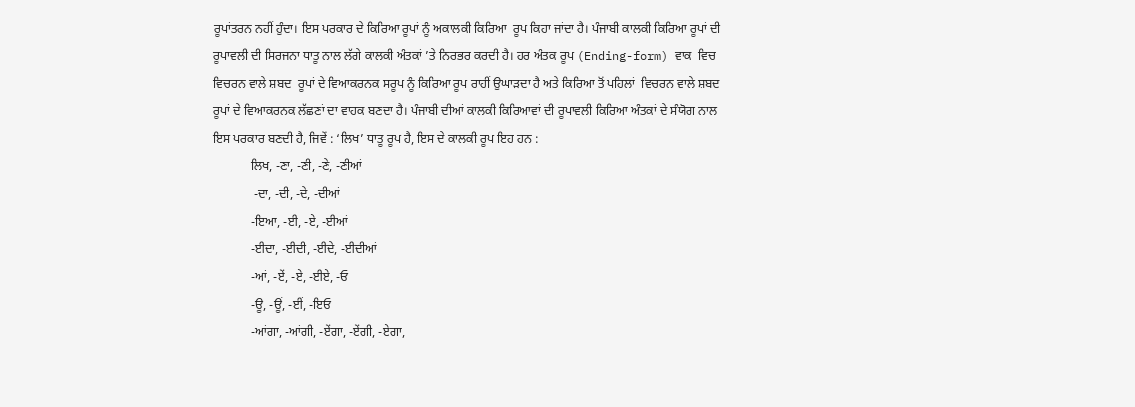ਰੂਪਾਂਤਰਨ ਨਹੀਂ ਹੁੰਦਾ। ਇਸ ਪਰਕਾਰ ਦੇ ਕਿਰਿਆ ਰੂਪਾਂ ਨੂੰ ਅਕਾਲਕੀ ਕਿਰਿਆ  ਰੂਪ ਕਿਹਾ ਜਾਂਦਾ ਹੈ। ਪੰਜਾਬੀ ਕਾਲਕੀ ਕਿਰਿਆ ਰੂਪਾਂ ਦੀ ਰੂਪਾਵਲੀ ਦੀ ਸਿਰਜਨਾ ਧਾਤੂ ਨਾਲ ਲੱਗੇ ਕਾਲਕੀ ਅੰਤਕਾਂ ’ਤੇ ਨਿਰਭਰ ਕਰਦੀ ਹੈ। ਹਰ ਅੰਤਕ ਰੂਪ (Ending-form) ਵਾਕ  ਵਿਚ ਵਿਚਰਨ ਵਾਲੇ ਸ਼ਬਦ  ਰੂਪਾਂ ਦੇ ਵਿਆਕਰਨਕ ਸਰੂਪ ਨੂੰ ਕਿਰਿਆ ਰੂਪ ਰਾਹੀਂ ਉਘਾੜਦਾ ਹੈ ਅਤੇ ਕਿਰਿਆ ਤੋਂ ਪਹਿਲਾਂ  ਵਿਚਰਨ ਵਾਲੇ ਸ਼ਬਦ ਰੂਪਾਂ ਦੇ ਵਿਆਕਰਨਕ ਲੱਛਣਾਂ ਦਾ ਵਾਹਕ ਬਣਦਾ ਹੈ। ਪੰਜਾਬੀ ਦੀਆਂ ਕਾਲਕੀ ਕਿਰਿਆਵਾਂ ਦੀ ਰੂਪਾਵਲੀ ਕਿਰਿਆ ਅੰਤਕਾਂ ਦੇ ਸੰਯੋਗ ਨਾਲ ਇਸ ਪਰਕਾਰ ਬਣਦੀ ਹੈ, ਜਿਵੇਂ : ‘ਲਿਖ’ ਧਾਤੂ ਰੂਪ ਹੈ, ਇਸ ਦੇ ਕਾਲਕੀ ਰੂਪ ਇਹ ਹਨ :
            ਲਿਖ, -ਣਾ, -ਣੀ, -ਣੇ, -ਣੀਆਂ
             -ਦਾ, -ਦੀ, -ਦੇ, -ਦੀਆਂ
            -ਇਆ, -ਈ, -ਏ, -ਈਆਂ
            -ਈਦਾ, -ਈਦੀ, -ਈਦੇ, -ਈਦੀਆਂ
            -ਆਂ, -ਏਂ, -ਏ, -ਈਏ, -ਓ
            -ਊ, -ਊਂ, -ਈਂ, -ਇਓ
            -ਆਂਗਾ, -ਆਂਗੀ, -ਏਂਗਾ, -ਏਂਗੀ, -ਏਗਾ,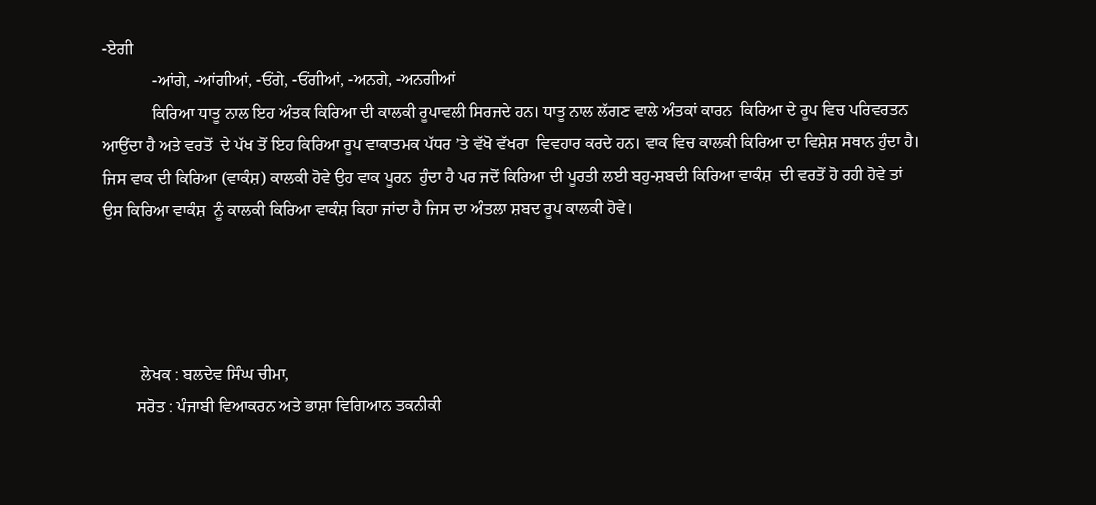-ਏਗੀ
            -ਆਂਗੇ, -ਆਂਗੀਆਂ, -ਓਂਗੇ, -ਓਂਗੀਆਂ, -ਅਨਗੇ, -ਅਨਗੀਆਂ
            ਕਿਰਿਆ ਧਾਤੂ ਨਾਲ ਇਹ ਅੰਤਕ ਕਿਰਿਆ ਦੀ ਕਾਲਕੀ ਰੂਪਾਵਲੀ ਸਿਰਜਦੇ ਹਨ। ਧਾਤੂ ਨਾਲ ਲੱਗਣ ਵਾਲੇ ਅੰਤਕਾਂ ਕਾਰਨ  ਕਿਰਿਆ ਦੇ ਰੂਪ ਵਿਚ ਪਰਿਵਰਤਨ  ਆਉਂਦਾ ਹੈ ਅਤੇ ਵਰਤੋਂ  ਦੇ ਪੱਖ ਤੋਂ ਇਹ ਕਿਰਿਆ ਰੂਪ ਵਾਕਾਤਮਕ ਪੱਧਰ ’ਤੇ ਵੱਖੋ ਵੱਖਰਾ  ਵਿਵਹਾਰ ਕਰਦੇ ਹਨ। ਵਾਕ ਵਿਚ ਕਾਲਕੀ ਕਿਰਿਆ ਦਾ ਵਿਸ਼ੇਸ਼ ਸਥਾਨ ਹੁੰਦਾ ਹੈ। ਜਿਸ ਵਾਕ ਦੀ ਕਿਰਿਆ (ਵਾਕੰਸ਼) ਕਾਲਕੀ ਹੋਵੇ ਉਹ ਵਾਕ ਪੂਰਨ  ਹੁੰਦਾ ਹੈ ਪਰ ਜਦੋਂ ਕਿਰਿਆ ਦੀ ਪੂਰਤੀ ਲਈ ਬਹੁ-ਸ਼ਬਦੀ ਕਿਰਿਆ ਵਾਕੰਸ਼  ਦੀ ਵਰਤੋਂ ਹੋ ਰਹੀ ਹੋਵੇ ਤਾਂ ਉਸ ਕਿਰਿਆ ਵਾਕੰਸ਼  ਨੂੰ ਕਾਲਕੀ ਕਿਰਿਆ ਵਾਕੰਸ਼ ਕਿਹਾ ਜਾਂਦਾ ਹੈ ਜਿਸ ਦਾ ਅੰਤਲਾ ਸ਼ਬਦ ਰੂਪ ਕਾਲਕੀ ਹੋਵੇ।




         ਲੇਖਕ : ਬਲਦੇਵ ਸਿੰਘ ਚੀਮਾ,
        ਸਰੋਤ : ਪੰਜਾਬੀ ਵਿਆਕਰਨ ਅਤੇ ਭਾਸ਼ਾ ਵਿਗਿਆਨ ਤਕਨੀਕੀ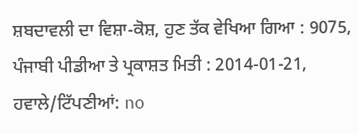ਸ਼ਬਦਾਵਲੀ ਦਾ ਵਿਸ਼ਾ-ਕੋਸ਼, ਹੁਣ ਤੱਕ ਵੇਖਿਆ ਗਿਆ : 9075, ਪੰਜਾਬੀ ਪੀਡੀਆ ਤੇ ਪ੍ਰਕਾਸ਼ਤ ਮਿਤੀ : 2014-01-21, ਹਵਾਲੇ/ਟਿੱਪਣੀਆਂ: no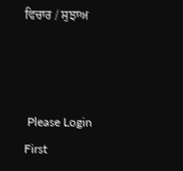ਵਿਚਾਰ / ਸੁਝਾਅ



 Please Login First